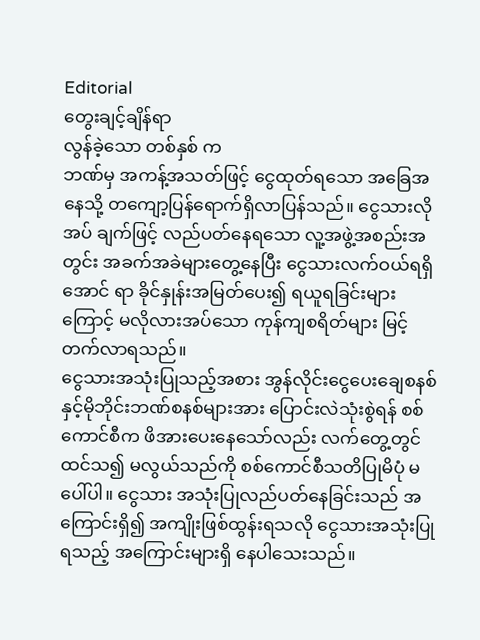Editorial
တွေးချင့်ချိန်ရာ
လွန်ခဲ့သော တစ်နှစ် က
ဘဏ်မှ အကန့်အသတ်ဖြင့် ငွေထုတ်ရသော အခြေအနေသို့ တကျော့ပြန်ရောက်ရှိလာပြန်သည်။ ငွေသားလိုအပ် ချက်ဖြင့် လည်ပတ်နေရသော လူ့အဖွဲ့အစည်းအတွင်း အခက်အခဲများတွေ့နေပြီး ငွေသားလက်ဝယ်ရရှိအောင် ရာ ခိုင်နှုန်းအမြတ်ပေး၍ ရယူရခြင်းများကြောင့် မလိုလားအပ်သော ကုန်ကျစရိတ်များ မြင့်တက်လာရသည်။
ငွေသားအသုံးပြုသည့်အစား အွန်လိုင်းငွေပေးချေစနစ်နှင့်မိုဘိုင်းဘဏ်စနစ်များအား ပြောင်းလဲသုံးစွဲရန် စစ်ကောင်စီက ဖိအားပေးနေသော်လည်း လက်တွေ့တွင် ထင်သ၍ မလွယ်သည်ကို စစ်ကောင်စီသတိပြုမိပုံ မပေါ်ပါ။ ငွေသား အသုံးပြုလည်ပတ်နေခြင်းသည် အကြောင်းရှိ၍ အကျိုးဖြစ်ထွန်းရသလို ငွေသားအသုံးပြုရသည့် အကြောင်းများရှိ နေပါသေးသည်။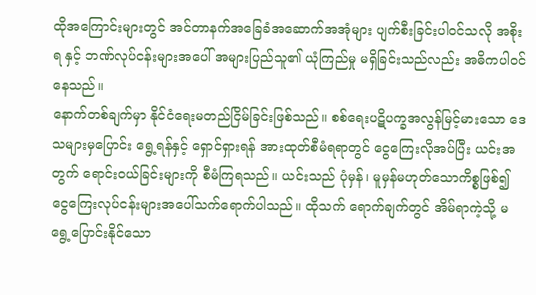ထိုအကြောင်းများတွင် အင်တာနက်အခြေခံအဆောက်အအုံများ ပျက်စီးခြင်းပါဝင်သလို အစိုးရ နှင့် ဘဏ်လုပ်ငန်းများအပေါ် အများပြည်သူ၏ ယုံကြည်မှု မရှိခြင်းသည်လည်း အဓိကပါဝင်နေသည်။
နောက်တစ်ချက်မှာ နိုင်ငံရေးမတည်ငြိမ်ခြင်းဖြစ်သည်။ စစ်ရေးပဋိပက္ခအလွန်မြင့်မားသော ဒေသများမှပြောင်း ရွေ့ရန်နှင့် ရှောင်ရှားရန် အားထုတ်စီမံရရာတွင် ငွေကြေးလိုအပ်ပြီး ယင်းအတွက် ရောင်းဝယ်ခြင်းများကို စီမံကြရသည်။ ယင်းသည် ပုံမှန်၊ မူမှန်မဟုတ်သောကိစ္စဖြစ်၍ ငွေကြေးလုပ်ငန်းများအပေါ်သက်ရောက်ပါသည်။ ထိုသက် ရောက်ချက်တွင် အိမ်ရာကဲ့သို့ မရွေ့ပြောင်းနိုင်သော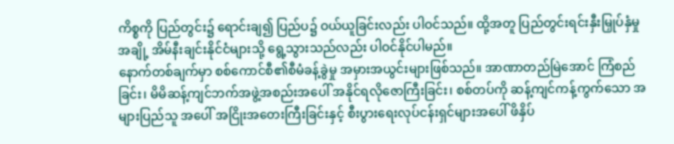ကိစ္စကို ပြည်တွင်း၌ ရောင်းချ၍ ပြည်ပ၌ ဝယ်ယူခြင်းလည်း ပါဝင်သည်။ ထို့အတူ ပြည်တွင်းရင်းနှီးမြှုပ်နှံမှုအချို့ အိမ်နီးချင်းနိုင်ငံများသို့ ရွေ့သွားသည်လည်း ပါဝင်နိုင်ပါမည်။
နောက်တစ်ချက်မှာ စစ်ကောင်စီ၏စီမံခန့်ခွဲမှု အမှားအယွင်းများဖြစ်သည်။ အာဏာတည်မြဲအောင် ကြံစည်ခြင်း၊ မိမိဆန့်ကျင်ဘက်အဖွဲ့အစည်းအပေါ် အနိုင်ရလိုဇောကြီးခြင်း၊ စစ်တပ်ကို ဆန့်ကျင်ကန့်ကွက်သော အများပြည်သူ အပေါ် အငြိုးအတေးကြီးခြင်းနှင့် စီးပွားရေးလုပ်ငန်းရှင်များအပေါ် ဖိနှိပ်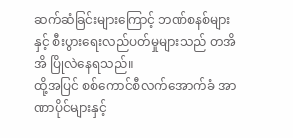ဆက်ဆံခြင်းများကြောင့် ဘဏ်စနစ်များ နှင့် စီးပွားရေးလည်ပတ်မှုများသည် တအိအိ ပြိုလဲနေရသည်။
ထို့အပြင် စစ်ကောင်စီလက်အောက်ခံ အာဏာပိုင်များနှင့်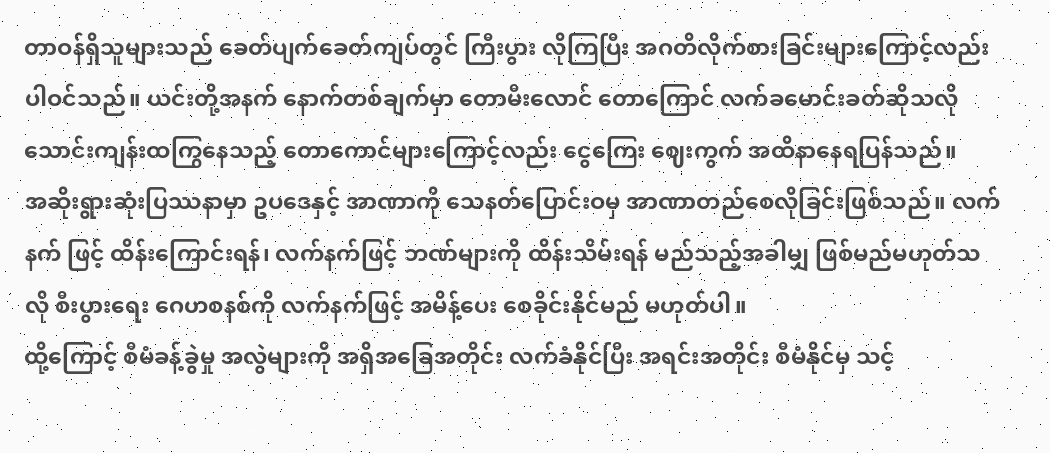တာဝန်ရှိသူများသည် ခေတ်ပျက်ခေတ်ကျပ်တွင် ကြီးပွား လိုကြပြီး အဂတိလိုက်စားခြင်းများကြောင့်လည်း ပါဝင်သည်။ ယင်းတို့အနက် နောက်တစ်ချက်မှာ တောမီးလောင် တောကြောင် လက်ခမောင်းခတ်ဆိုသလို သောင်းကျန်းထကြွနေသည့် တောကောင်များကြောင့်လည်း ငွေကြေး ဈေးကွက် အထိနာနေရပြန်သည်။
အဆိုးရွားဆုံးပြဿနာမှာ ဥပဒေနှင့် အာဏာကို သေနတ်ပြောင်းဝမှ အာဏာတည်စေလိုခြင်းဖြစ်သည်။ လက်နက် ဖြင့် ထိန်းကြောင်းရန်၊ လက်နက်ဖြင့် ဘဏ်များကို ထိန်းသိမ်းရန် မည်သည့်အခါမျှ ဖြစ်မည်မဟုတ်သလို စီးပွားရေး ဂေဟစနစ်ကို လက်နက်ဖြင့် အမိန့်ပေး စေခိုင်းနိုင်မည် မဟုတ်ပါ။
ထို့ကြောင့် စီမံခန့်ခွဲမှု အလွဲများကို အရှိအခြေအတိုင်း လက်ခံနိုင်ပြီး အရင်းအတိုင်း စီမံနိုင်မှ သင့်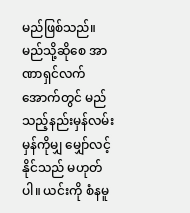မည်ဖြစ်သည်။ မည်သို့ဆိုစေ အာဏာရှင်လက်အောက်တွင် မည်သည့်နည်းမှန်လမ်းမှန်ကိုမျှ မျှော်လင့်နိုင်သည် မဟုတ်ပါ။ ယင်းကို စံနမူ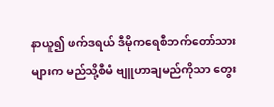နာယူ၍ ဖက်ဒရယ် ဒီမိုကရေစီဘက်တော်သားများက မည်သို့စီမံ ဗျူဟာချမည်ကိုသာ တွေး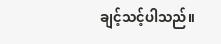ချင့်သင့်ပါသည်။